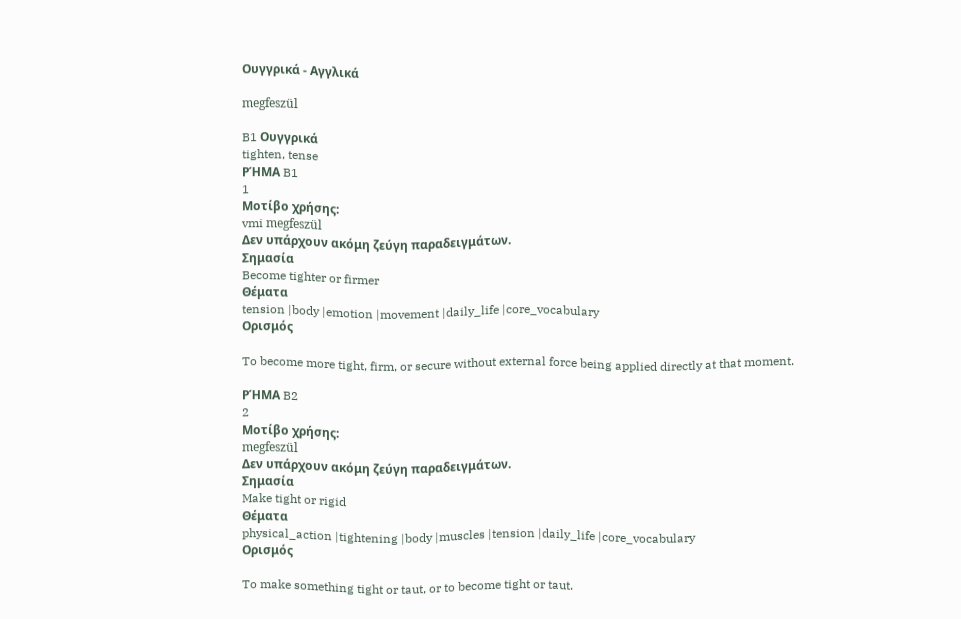Ουγγρικά - Αγγλικά

megfeszül

B1 Ουγγρικά
tighten, tense
ΡΉΜΑ B1
1
Μοτίβο χρήσης:
vmi megfeszül
Δεν υπάρχουν ακόμη ζεύγη παραδειγμάτων.
Σημασία
Become tighter or firmer
Θέματα
tension |body |emotion |movement |daily_life |core_vocabulary
Ορισμός

To become more tight, firm, or secure without external force being applied directly at that moment.

ΡΉΜΑ B2
2
Μοτίβο χρήσης:
megfeszül
Δεν υπάρχουν ακόμη ζεύγη παραδειγμάτων.
Σημασία
Make tight or rigid
Θέματα
physical_action |tightening |body |muscles |tension |daily_life |core_vocabulary
Ορισμός

To make something tight or taut, or to become tight or taut.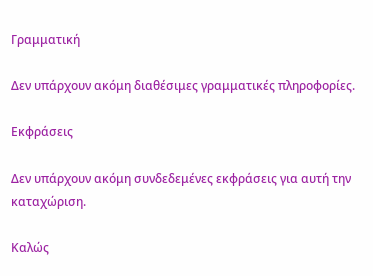Γραμματική

Δεν υπάρχουν ακόμη διαθέσιμες γραμματικές πληροφορίες.

Εκφράσεις

Δεν υπάρχουν ακόμη συνδεδεμένες εκφράσεις για αυτή την καταχώριση.

Καλώς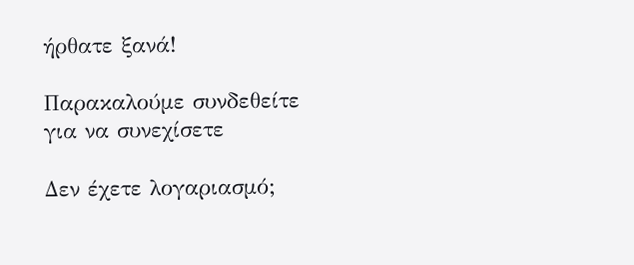ήρθατε ξανά!

Παρακαλούμε συνδεθείτε για να συνεχίσετε

Δεν έχετε λογαριασμό;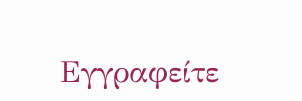Εγγραφείτε